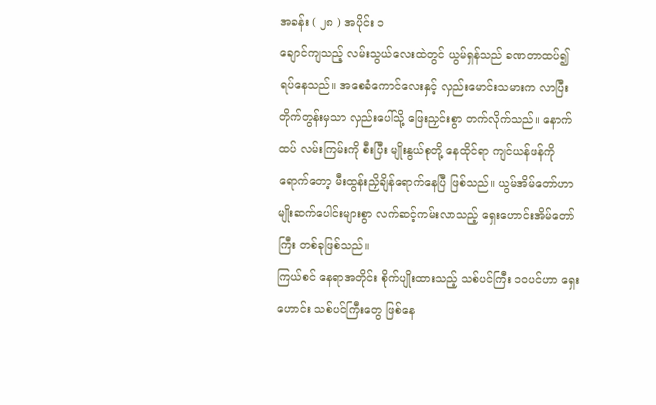အခန်း ( ၂၈ ) အပိုင်း ၁
ချောင်ကျသည့် လမ်းသွယ်လေးထဲတွင် ယွမ်ရှန်သည် ခဏတာထပ်၍ ရပ်နေသည်။ အစေခံကောင်လေးနှင့် လှည်းမောင်းသမားက လာပြီးတိုက်တွန်းမှသာ လှည်းပေါ်သို့ ဖြေးညှင်းစွာ တက်လိုက်သည်။ နောက်ထပ် လမ်းကြမ်းကို စီးပြီး မျိုးနွယ်စုတို့ နေထိုင်ရာ ကျင်ယန်ဖန်ကို ရောက်တော့ မီးထွန်းညှိချိန်ရောက်နေပြီ ဖြစ်သည်။ ယွမ်အိမ်တော်ဟာ မျိုးဆက်ပေါင်းများစွာ လက်ဆင့်ကမ်းလာသည့် ရှေးဟောင်းအိမ်တော်ကြီး တစ်ခုဖြစ်သည်။
ကြယ်စင် နေရာအတိုင်း စိုက်ပျိုးထားသည့် သစ်ပင်ကြီး ၁၀ပင်ဟာ ရှေးဟောင်း သစ်ပင်ကြီးတွေ ဖြစ်နေ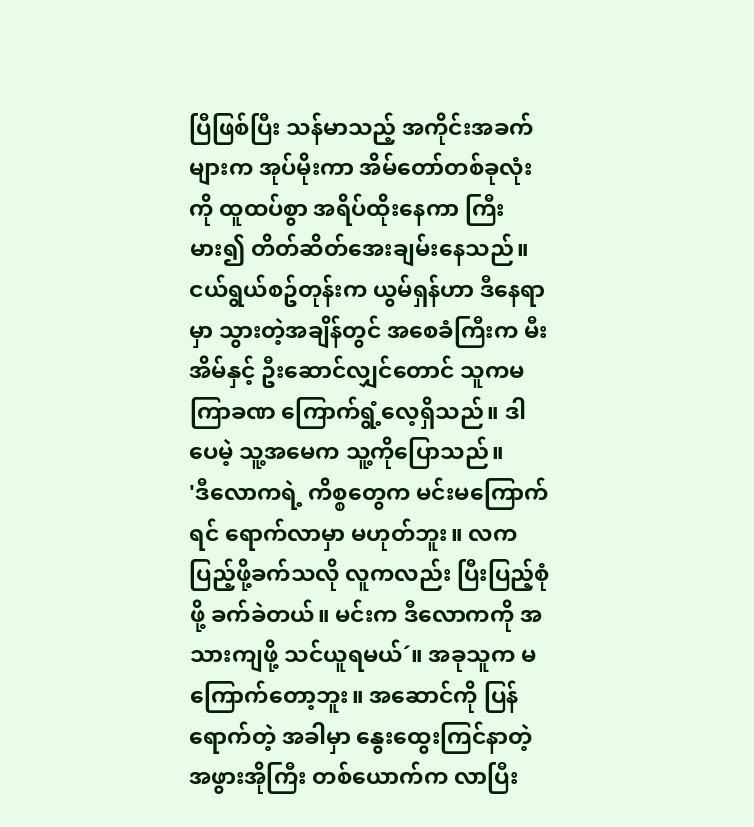ပြီဖြစ်ပြီး သန်မာသည့် အကိုင်းအခက်များက အုပ်မိုးကာ အိမ်တော်တစ်ခုလုံးကို ထူထပ်စွာ အရိပ်ထိုးနေကာ ကြီးမား၍ တိတ်ဆိတ်အေးချမ်းနေသည်။ ငယ်ရွယ်စဥ်တုန်းက ယွမ်ရှန်ဟာ ဒီနေရာမှာ သွားတဲ့အချိန်တွင် အစေခံကြီးက မီးအိမ်နှင့် ဦးဆောင်လျှင်တောင် သူကမကြာခဏ ကြောက်ရွံ့လေ့ရှိသည်။ ဒါပေမဲ့ သူ့အမေက သူ့ကိုပြောသည်။
'ဒီလောကရဲ့ ကိစ္စတွေက မင်းမကြောက်ရင် ရောက်လာမှာ မဟုတ်ဘူး။ လကပြည့်ဖို့ခက်သလို လူကလည်း ပြီးပြည့်စုံဖို့ ခက်ခဲတယ်။ မင်းက ဒီလောကကို အသားကျဖို့ သင်ယူရမယ်´။ အခုသူက မကြောက်တော့ဘူး။ အဆောင်ကို ပြန်ရောက်တဲ့ အခါမှာ နွေးထွေးကြင်နာတဲ့ အဖွားအိုကြီး တစ်ယောက်က လာပြီး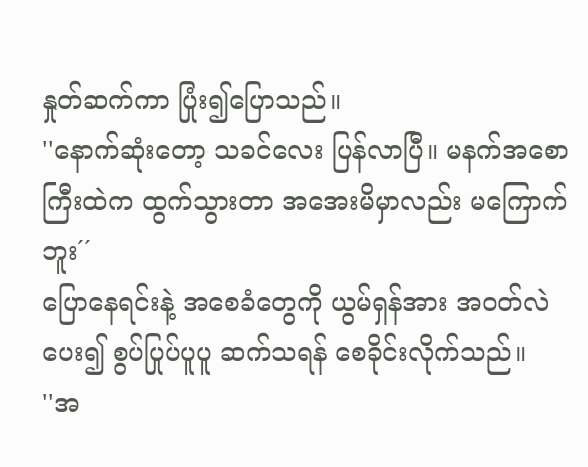နှုတ်ဆက်ကာ ပြုံး၍ပြောသည်။
''နောက်ဆုံးတော့ သခင်လေး ပြန်လာပြီ။ မနက်အစောကြီးထဲက ထွက်သွားတာ အအေးမိမှာလည်း မကြောက်ဘူး´´
ပြောနေရင်းနဲ့ အစေခံတွေကို ယွမ်ရှန်အား အဝတ်လဲပေး၍ စွပ်ပြုပ်ပူပူ ဆက်သရန် စေခိုင်းလိုက်သည်။
''အ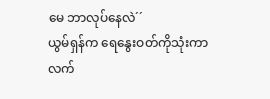မေ ဘာလုပ်နေလဲ´´
ယွမ်ရှန်က ရေနွေးဝတ်ကိုသုံးကာ လက်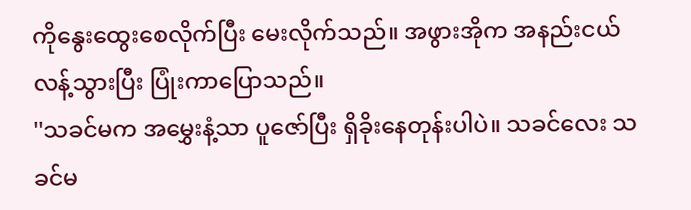ကိုနွေးထွေးစေလိုက်ပြီး မေးလိုက်သည်။ အဖွားအိုက အနည်းငယ်လန့်သွားပြီး ပြုံးကာပြောသည်။
''သခင်မက အမွှေးနံ့သာ ပူဇော်ပြီး ရှိခိုးနေတုန်းပါပဲ။ သခင်လေး သခင်မ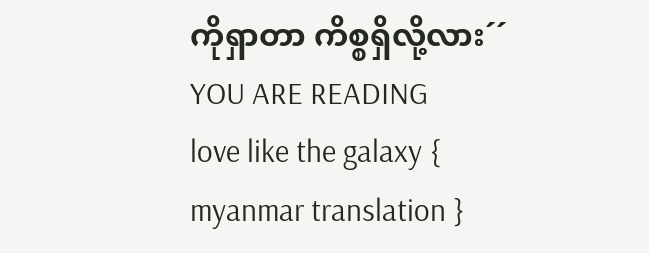ကိုရှာတာ ကိစ္စရှိလို့လား´´
YOU ARE READING
love like the galaxy { myanmar translation }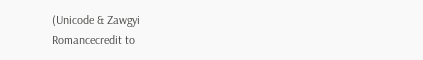(Unicode & Zawgyi
Romancecredit to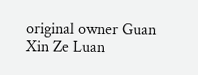original owner Guan Xin Ze Luan